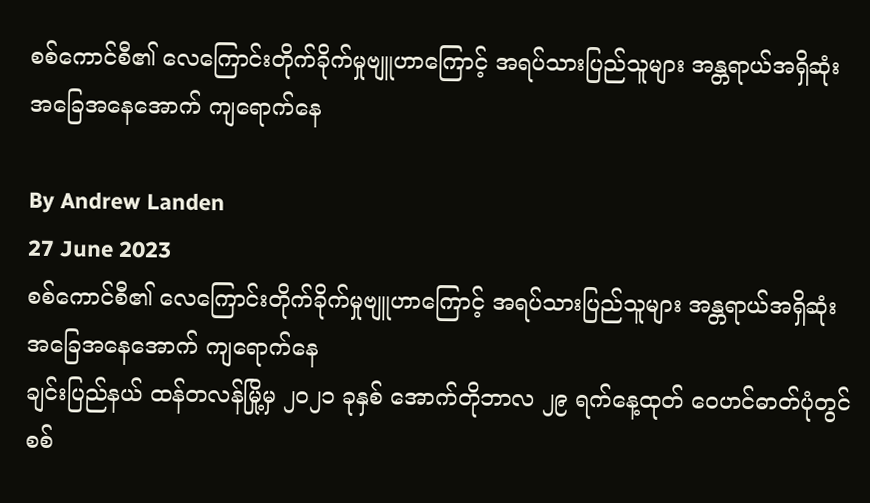စစ်ကောင်စီ၏ လေကြောင်းတိုက်ခိုက်မှုဗျူဟာကြောင့် အရပ်သားပြည်သူများ အန္တရာယ်အရှိဆုံး အခြေအနေအောက် ကျရောက်နေ

By Andrew Landen
27 June 2023
စစ်ကောင်စီ၏ လေကြောင်းတိုက်ခိုက်မှုဗျူဟာကြောင့် အရပ်သားပြည်သူများ အန္တရာယ်အရှိဆုံး အခြေအနေအောက် ကျရောက်နေ
ချင်းပြည်နယ် ထန်တလန်မြို့မှ ၂၀၂၁ ခုနှစ် အောက်တိုဘာလ ၂၉ ရက်နေ့ထုတ် ဝေဟင်ဓာတ်ပုံတွင် စစ်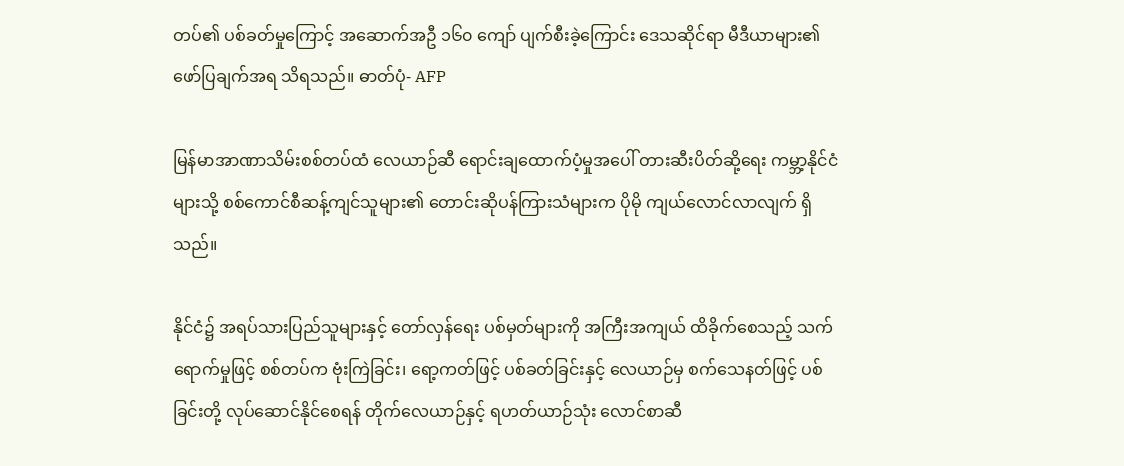တပ်၏ ပစ်ခတ်မှုကြောင့် အဆောက်အဦ ၁၆၀ ကျော် ပျက်စီးခဲ့ကြောင်း ဒေသဆိုင်ရာ မီဒီယာများ၏ ဖော်ပြချက်အရ သိရသည်။ ဓာတ်ပုံ- AFP

မြန်မာအာဏာသိမ်းစစ်တပ်ထံ လေယာဉ်ဆီ ရောင်းချထောက်ပံ့မှုအပေါ် တားဆီးပိတ်ဆို့ရေး ကမ္ဘာ့နိုင်ငံများသို့ စစ်ကောင်စီဆန့်ကျင်သူများ၏ တောင်းဆိုပန်ကြားသံများက ပိုမို ကျယ်လောင်လာလျက် ရှိသည်။

နိုင်ငံ၌ အရပ်သားပြည်သူများနှင့် တော်လှန်ရေး ပစ်မှတ်များကို အကြီးအကျယ် ထိခိုက်စေသည့် သက်ရောက်မှုဖြင့် စစ်တပ်က ဗုံးကြဲခြင်း၊ ရော့ကတ်ဖြင့် ပစ်ခတ်ခြင်းနှင့် လေယာဉ်မှ စက်သေနတ်ဖြင့် ပစ်ခြင်းတို့ လုပ်ဆောင်နိုင်စေရန် တိုက်လေယာဉ်နှင့် ရဟတ်ယာဉ်သုံး လောင်စာဆီ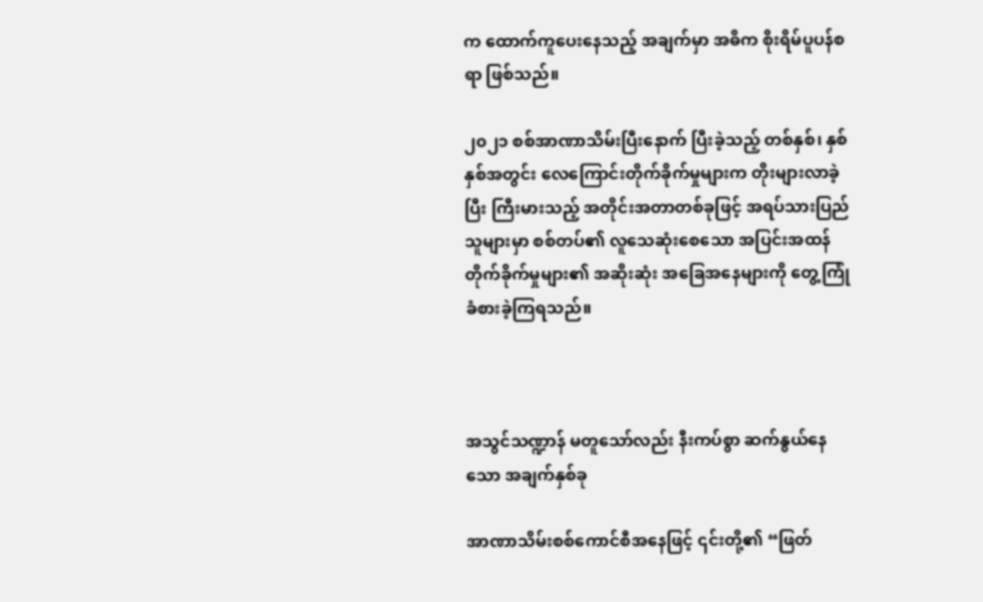က ထောက်ကူပေးနေသည့် အချက်မှာ အဓိက စိုးရိမ်ပူပန်စရာ ဖြစ်သည်။

၂၀၂၁ စစ်အာဏာသိမ်းပြီးနောက် ပြီးခဲ့သည့် တစ်နှစ်၊ နှစ်နှစ်အတွင်း လေကြောင်းတိုက်ခိုက်မှုများက တိုးများလာခဲ့ပြီး ကြီးမားသည့် အတိုင်းအတာတစ်ခုဖြင့် အရပ်သားပြည်သူများမှာ စစ်တပ်၏ လူသေဆုံးစေသော အပြင်းအထန် တိုက်ခိုက်မှုများ၏ အဆိုးဆုံး အခြေအနေများကို တွေ့ကြုံခံစားခဲ့ကြရသည်။



အသွင်သဏ္ဍာန် မတူသော်လည်း နီးကပ်စွာ ဆက်နွယ်နေသော အချက်နှစ်ခု

အာဏာသိမ်းစစ်ကောင်စီအနေဖြင့် ၎င်းတို့၏ “ဖြတ်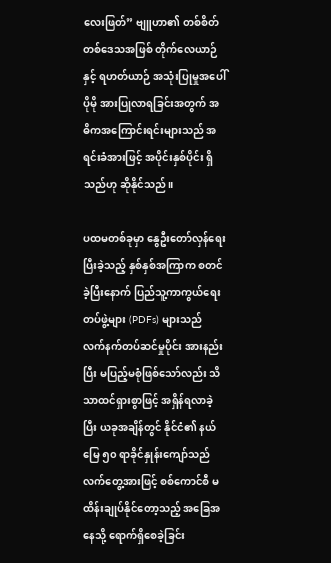လေးဖြတ်” ဗျူဟာ၏ တစ်စိတ်တစ်ဒေသအဖြစ် တိုက်လေယာဉ်နှင့် ရဟတ်ယာဉ် အသုံးပြုမှုအပေါ် ပိုမို အားပြုလာရခြင်းအတွက် အဓိကအကြောင်းရင်းများသည် အရင်းခံအားဖြင့် အပိုင်းနှစ်ပိုင်း ရှိသည်ဟု ဆိုနိုင်သည်။

ပထမတစ်ခုမှာ နွေဦးတော်လှန်ရေး ပြီးခဲ့သည့် နှစ်နှစ်အကြာက စတင်ခဲ့ပြီးနောက် ပြည်သူ့ကာကွယ်ရေးတပ်ဖွဲ့များ (PDFs) များသည် လက်နက်တပ်ဆင်မှုပိုင်း အားနည်းပြီး မပြည့်မစုံဖြစ်သော်လည်း သိသာထင်ရှားစွာဖြင့် အရှိန်ရလာခဲ့ပြီး ယခုအချိန်တွင် နိုင်ငံ၏ နယ်မြေ ၅၀ ရာခိုင်နှုန်းကျော်သည် လက်တွေ့အားဖြင့် စစ်ကောင်စီ မထိန်းချုပ်နိုင်တော့သည့် အခြေအနေသို့ ရောက်ရှိစေခဲ့ခြင်း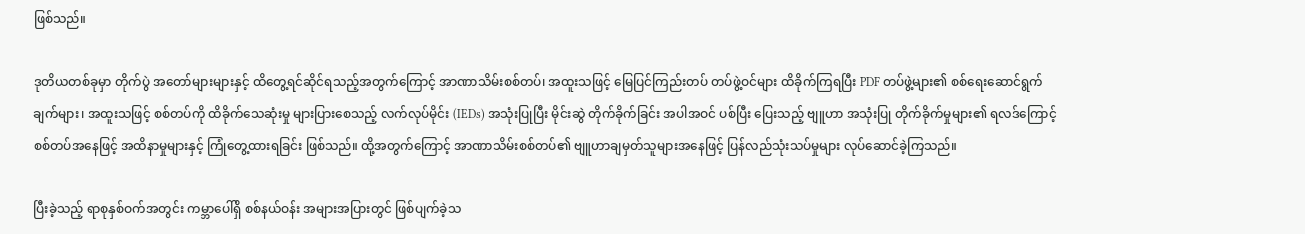ဖြစ်သည်။

ဒုတိယတစ်ခုမှာ တိုက်ပွဲ အတော်များများနှင့် ထိတွေ့ရင်ဆိုင်ရသည့်အတွက်ကြောင့် အာဏာသိမ်းစစ်တပ်၊ အထူးသဖြင့် မြေပြင်ကြည်းတပ် တပ်ဖွဲ့ဝင်များ ထိခိုက်ကြရပြီး PDF တပ်ဖွဲ့များ၏ စစ်ရေးဆောင်ရွက်ချက်များ၊ အထူးသဖြင့် စစ်တပ်ကို ထိခိုက်သေဆုံးမှု များပြားစေသည့် လက်လုပ်မိုင်း (IEDs) အသုံးပြုပြီး မိုင်းဆွဲ တိုက်ခိုက်ခြင်း အပါအဝင် ပစ်ပြီး ပြေးသည့် ဗျူဟာ အသုံးပြု တိုက်ခိုက်မှုများ၏ ရလဒ်ကြောင့် စစ်တပ်အနေဖြင့် အထိနာမှုများနှင့် ကြုံတွေ့ထားရခြင်း ဖြစ်သည်။ ထို့အတွက်ကြောင့် အာဏာသိမ်းစစ်တပ်၏ ဗျူဟာချမှတ်သူများအနေဖြင့် ပြန်လည်သုံးသပ်မှုများ လုပ်ဆောင်ခဲ့ကြသည်။

ပြီးခဲ့သည့် ရာစုနှစ်ဝက်အတွင်း ကမ္ဘာပေါ်ရှိ စစ်နယ်ဝန်း အများအပြားတွင် ဖြစ်ပျက်ခဲ့သ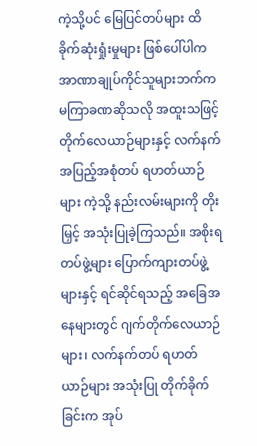ကဲ့သို့ပင် မြေပြင်တပ်များ ထိခိုက်ဆုံးရှုံးမှုများ ဖြစ်ပေါ်ပါက အာဏာချုပ်ကိုင်သူများဘက်က မကြာခဏဆိုသလို အထူးသဖြင့် တိုက်လေယာဉ်များနှင့် လက်နက်အပြည့်အစုံတပ် ရဟတ်ယာဉ်များ ကဲ့သို့ နည်းလမ်းများကို တိုးမြှင့် အသုံးပြုခဲ့ကြသည်။ အစိုးရတပ်ဖွဲ့များ ပြောက်ကျားတပ်ဖွဲ့များနှင့် ရင်ဆိုင်ရသည့် အခြေအနေများတွင် ဂျက်တိုက်လေယာဉ်များ၊ လက်နက်တပ် ရဟတ်ယာဉ်များ အသုံးပြု တိုက်ခိုက်ခြင်းက အုပ်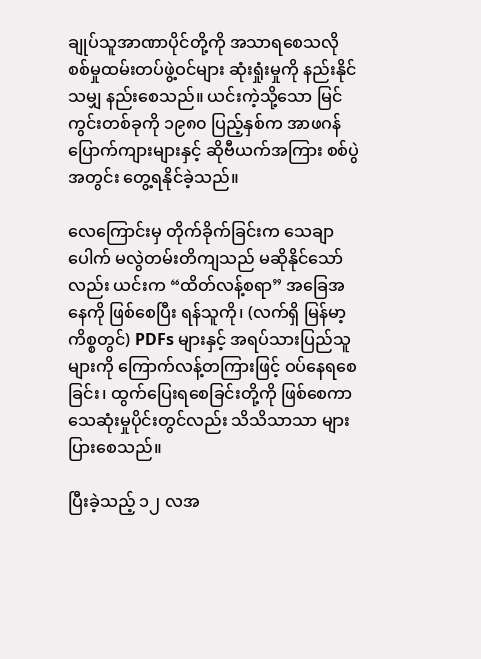ချုပ်သူအာဏာပိုင်တို့ကို အသာရစေသလို စစ်မှုထမ်းတပ်ဖွဲ့ဝင်များ ဆုံးရှုံးမှုကို နည်းနိုင်သမျှ နည်းစေသည်။ ယင်းကဲ့သို့သော မြင်ကွင်းတစ်ခုကို ၁၉၈၀ ပြည့်နှစ်က အာဖဂန် ပြောက်ကျားများနှင့် ဆိုဗီယက်အကြား စစ်ပွဲအတွင်း တွေ့ရနိုင်ခဲ့သည်။

လေကြောင်းမှ တိုက်ခိုက်ခြင်းက သေချာပေါက် မလွဲတမ်းတိကျသည် မဆိုနိုင်သော်လည်း ယင်းက “ထိတ်လန့်စရာ” အခြေအနေကို ဖြစ်စေပြီး ရန်သူကို၊ (လက်ရှိ မြန်မာ့ကိစ္စတွင်) PDFs များနှင့် အရပ်သားပြည်သူများကို ကြောက်လန့်တကြားဖြင့် ဝပ်နေရစေခြင်း၊ ထွက်ပြေးရစေခြင်းတို့ကို ဖြစ်စေကာ သေဆုံးမှုပိုင်းတွင်လည်း သိသိသာသာ များပြားစေသည်။

ပြီးခဲ့သည့် ၁၂ လအ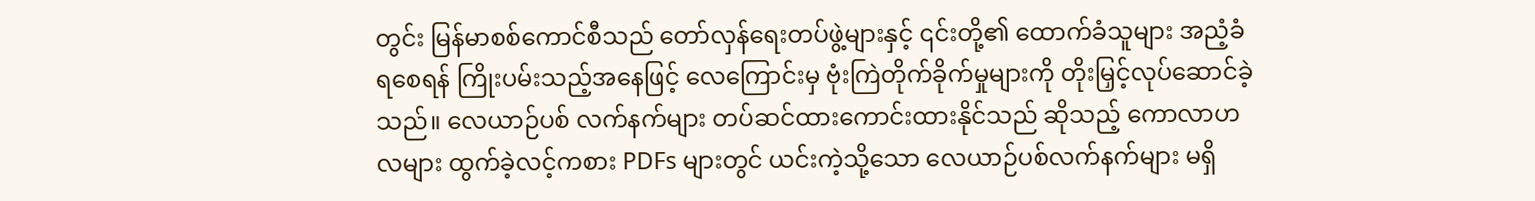တွင်း မြန်မာစစ်ကောင်စီသည် တော်လှန်ရေးတပ်ဖွဲ့များနှင့် ၎င်းတို့၏ ထောက်ခံသူများ အညံ့ခံရစေရန် ကြိုးပမ်းသည့်အနေဖြင့် လေကြောင်းမှ ဗုံးကြဲတိုက်ခိုက်မှုများကို တိုးမြှင့်လုပ်ဆောင်ခဲ့သည်။ လေယာဉ်ပစ် လက်နက်များ တပ်ဆင်ထားကောင်းထားနိုင်သည် ဆိုသည့် ကောလာဟလများ ထွက်ခဲ့လင့်ကစား PDFs များတွင် ယင်းကဲ့သို့သော လေယာဉ်ပစ်လက်နက်များ မရှိ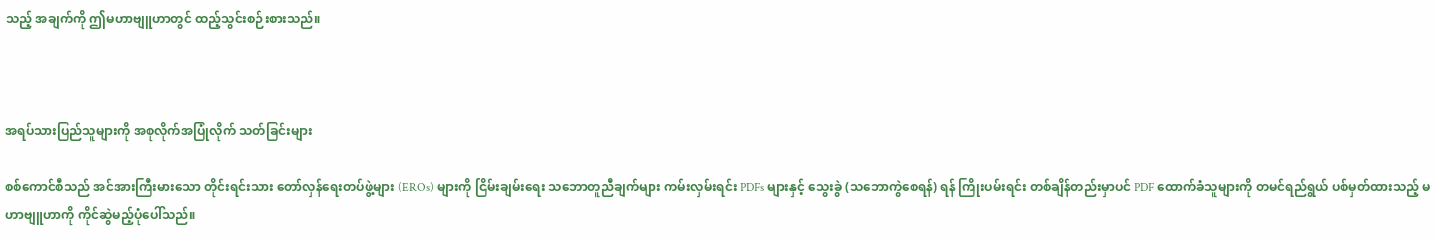သည့် အချက်ကို ဤမဟာဗျူဟာတွင် ထည့်သွင်းစဉ်းစားသည်။



အရပ်သားပြည်သူများကို အစုလိုက်အပြုံလိုက် သတ်ခြင်းများ

စစ်ကောင်စီသည် အင်အားကြီးမားသော တိုင်းရင်းသား တော်လှန်ရေးတပ်ဖွဲ့များ (EROs) များကို ငြိမ်းချမ်းရေး သဘောတူညီချက်များ ကမ်းလှမ်းရင်း PDFs များနှင့် သွေးခွဲ (သဘောကွဲစေရန်) ရန် ကြိုးပမ်းရင်း တစ်ချိန်တည်းမှာပင် PDF ထောက်ခံသူများကို တမင်ရည်ရွယ် ပစ်မှတ်ထားသည့် မဟာဗျူဟာကို ကိုင်ဆွဲမည့်ပုံပေါ်သည်။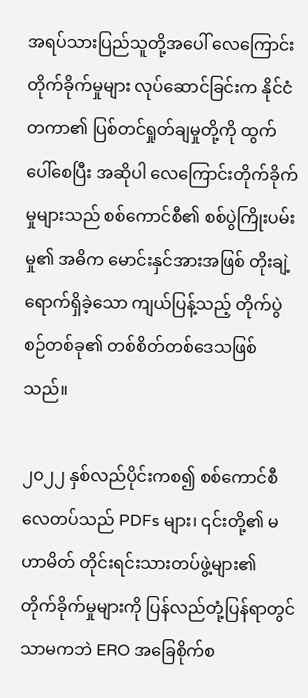အရပ်သားပြည်သူတို့အပေါ် လေကြောင်းတိုက်ခိုက်မှုများ လုပ်ဆောင်ခြင်းက နိုင်ငံတကာ၏ ပြစ်တင်ရှုတ်ချမှုတို့ကို ထွက်ပေါ်စေပြီး အဆိုပါ လေကြောင်းတိုက်ခိုက်မှုများသည် စစ်ကောင်စီ၏ စစ်ပွဲကြိုးပမ်းမှု၏ အဓိက မောင်းနှင်အားအဖြစ် တိုးချဲ့ရောက်ရှိခဲ့သော ကျယ်ပြန့်သည့် တိုက်ပွဲစဉ်တစ်ခု၏ တစ်စိတ်တစ်ဒေသဖြစ်သည်။

၂၀၂၂ နှစ်လည်ပိုင်းကစ၍ စစ်ကောင်စီ လေတပ်သည် PDFs များ၊ ၎င်းတို့၏ မဟာမိတ် တိုင်းရင်းသားတပ်ဖွဲ့များ၏ တိုက်ခိုက်မှုများကို ပြန်လည်တုံ့ပြန်ရာတွင်သာမကဘဲ ERO အခြေစိုက်စ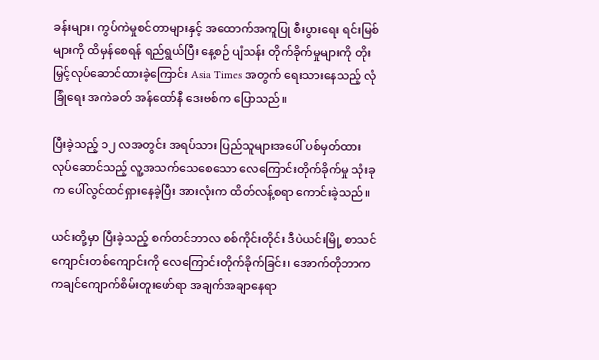ခန်းများ၊ ကွပ်ကဲမှုစင်တာများနှင့် အထောက်အကူပြု စီးပွားရေး ရင်းမြစ်များကို ထိမှန်စေရန် ရည်ရွယ်ပြီး နေ့စဉ် ပျံသန်း တိုက်ခိုက်မှုများကို တိုးမြှင့်လုပ်ဆောင်ထားခဲ့ကြောင်း Asia Times အတွက် ရေးသားနေသည့် လုံခြုံရေး အကဲခတ် အန်ထော်နီ ဒေးဗစ်က ပြောသည်။

ပြီးခဲ့သည့် ၁၂ လအတွင်း အရပ်သား ပြည်သူများအပေါ် ပစ်မှတ်ထားလုပ်ဆောင်သည့် လူ့အသက်သေစေသော လေကြောင်းတိုက်ခိုက်မှု သုံးခုက ပေါ်လွင်ထင်ရှားနေခဲ့ပြီး အားလုံးက ထိတ်လန့်စရာ ကောင်းခဲ့သည်။

ယင်းတို့မှာ ပြီးခဲ့သည့် စက်တင်ဘာလ စစ်ကိုင်းတိုင်း ဒီပဲယင်းမြို့ စာသင်ကျောင်းတစ်ကျောင်းကို လေကြောင်းတိုက်ခိုက်ခြင်း၊ အောက်တိုဘာက ကချင်ကျောက်စိမ်းတူးဖော်ရာ အချက်အချာနေရာ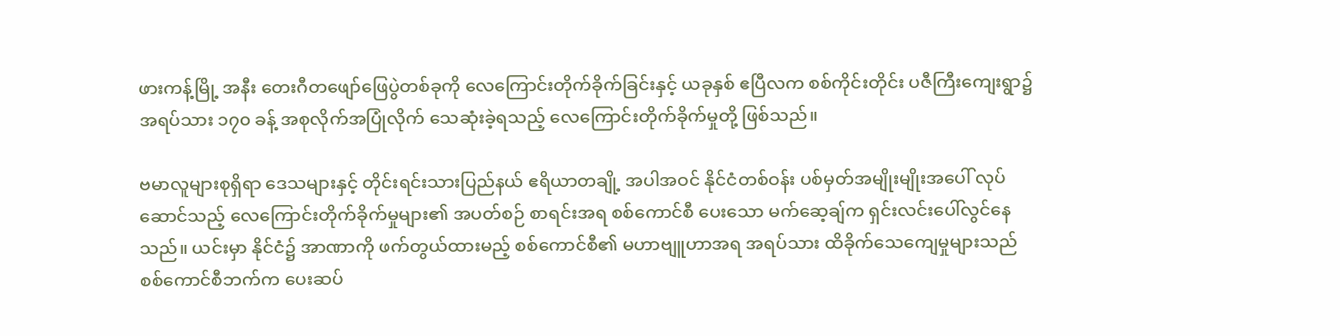ဖားကန့်မြို့ အနီး တေးဂီတဖျော်ဖြေပွဲတစ်ခုကို လေကြောင်းတိုက်ခိုက်ခြင်းနှင့် ယခုနှစ် ဧပြီလက စစ်ကိုင်းတိုင်း ပဇီကြီးကျေးရွာ၌ အရပ်သား ၁၇၀ ခန့် အစုလိုက်အပြုံလိုက် သေဆုံးခဲ့ရသည့် လေကြောင်းတိုက်ခိုက်မှုတို့ ဖြစ်သည်။

ဗမာလူများစုရှိရာ ဒေသများနှင့် တိုင်းရင်းသားပြည်နယ် ဧရိယာတချို့ အပါအဝင် နိုင်ငံတစ်ဝန်း ပစ်မှတ်အမျိုးမျိုးအပေါ် လုပ်ဆောင်သည့် လေကြောင်းတိုက်ခိုက်မှုများ၏ အပတ်စဉ် စာရင်းအရ စစ်ကောင်စီ ပေးသော မက်ဆေ့ချ်က ရှင်းလင်းပေါ်လွင်နေသည်။ ယင်းမှာ နိုင်ငံ၌ အာဏာကို ဖက်တွယ်ထားမည့် စစ်ကောင်စီ၏ မဟာဗျူဟာအရ အရပ်သား ထိခိုက်သေကျေမှုများသည် စစ်ကောင်စီဘက်က ပေးဆပ်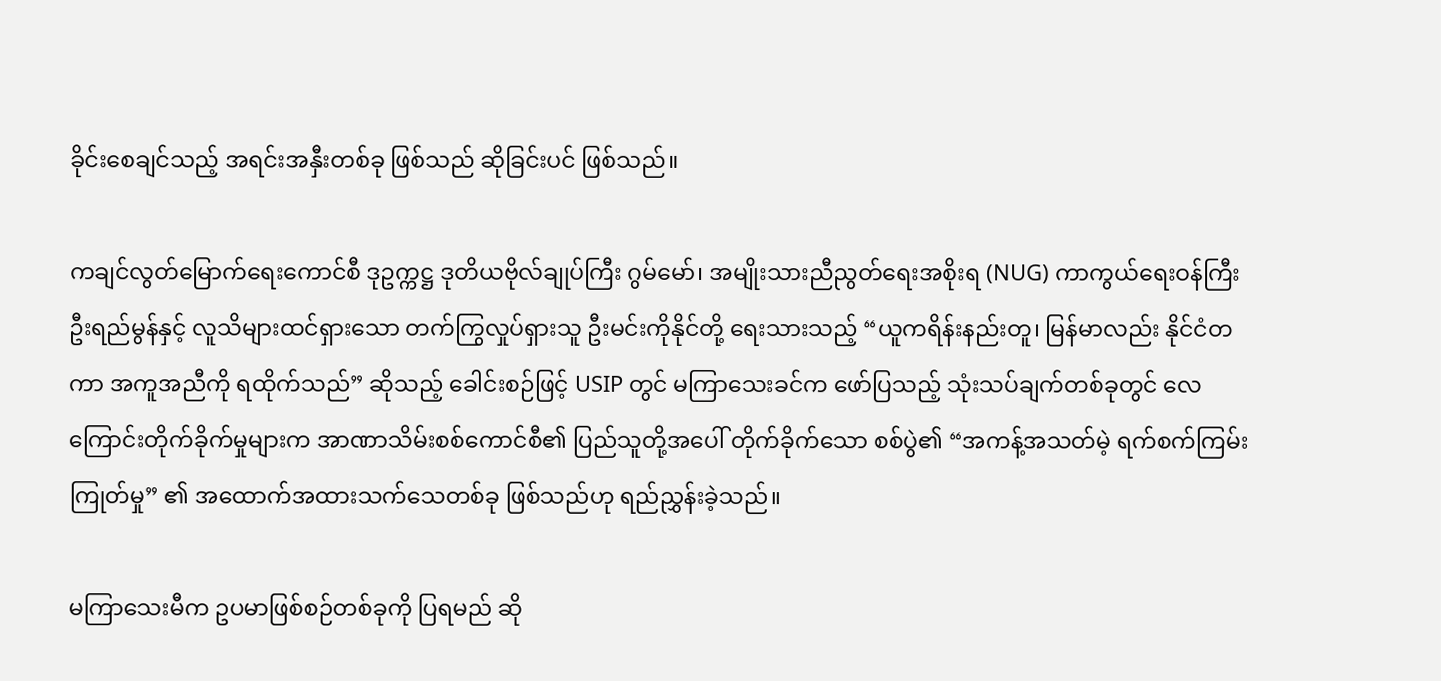ခိုင်းစေချင်သည့် အရင်းအနှီးတစ်ခု ဖြစ်သည် ဆိုခြင်းပင် ဖြစ်သည်။

ကချင်လွတ်မြောက်ရေးကောင်စီ ဒုဥက္ကဋ္ဌ ဒုတိယဗိုလ်ချုပ်ကြီး ဂွမ်မော်၊ အမျိုးသားညီညွတ်ရေးအစိုးရ (NUG) ကာကွယ်ရေးဝန်ကြီး ဦးရည်မွန်နှင့် လူသိများထင်ရှားသော တက်ကြွလှုပ်ရှားသူ ဦးမင်းကိုနိုင်တို့ ရေးသားသည့် “ယူကရိန်းနည်းတူ၊ မြန်မာလည်း နိုင်ငံတကာ အကူအညီကို ရထိုက်သည်” ဆိုသည့် ခေါင်းစဉ်ဖြင့် USIP တွင် မကြာသေးခင်က ဖော်ပြသည့် သုံးသပ်ချက်တစ်ခုတွင် လေကြောင်းတိုက်ခိုက်မှုများက အာဏာသိမ်းစစ်ကောင်စီ၏ ပြည်သူတို့အပေါ် တိုက်ခိုက်သော စစ်ပွဲ၏ “အကန့်အသတ်မဲ့ ရက်စက်ကြမ်းကြုတ်မှု” ၏ အထောက်အထားသက်သေတစ်ခု ဖြစ်သည်ဟု ရည်ညွှန်းခဲ့သည်။

မကြာသေးမီက ဥပမာဖြစ်စဉ်တစ်ခုကို ပြရမည် ဆို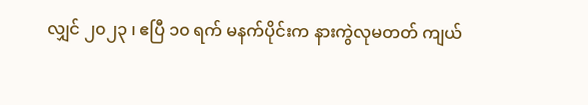လျှင် ၂၀၂၃ ၊ ဧပြီ ၁၀ ရက် မနက်ပိုင်းက နားကွဲလုမတတ် ကျယ်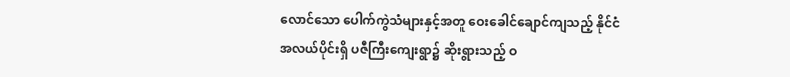လောင်သော ပေါက်ကွဲသံများနှင့်အတူ ဝေးခေါင်ချောင်ကျသည့် နိုင်ငံအလယ်ပိုင်းရှိ ပဇီကြီးကျေးရွာ၌ ဆိုးရွားသည့် ဝ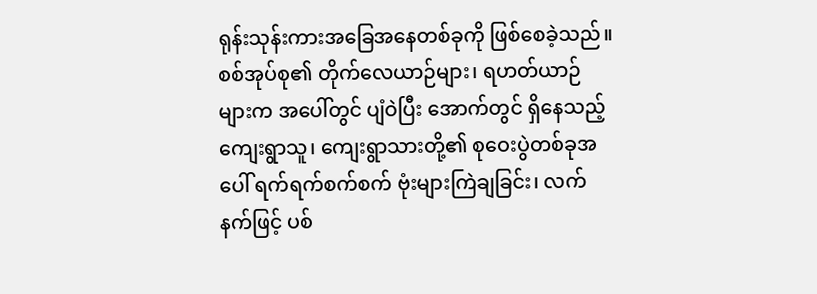ရုန်းသုန်းကားအခြေအနေတစ်ခုကို ဖြစ်စေခဲ့သည်။ စစ်အုပ်စု၏ တိုက်လေယာဉ်များ၊ ရဟတ်ယာဉ်များက အပေါ်တွင် ပျံဝဲပြီး အောက်တွင် ရှိနေသည့် ကျေးရွာသူ၊ ကျေးရွာသားတို့၏ စုဝေးပွဲတစ်ခုအပေါ် ရက်ရက်စက်စက် ဗုံးများကြဲချခြင်း၊ လက်နက်ဖြင့် ပစ်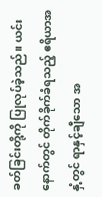ခတ်ခြင်းတို့ကို ပြုလုပ်ခဲ့သည်။ ယင်းနောက်တွင် တိုက်ခိုက်ခံရသည့် ဧရိယာအနှံ့တွင် ရာနှင့်ချီသော အ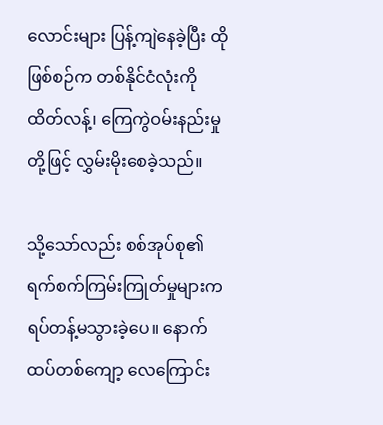လောင်းများ ပြန့်ကျဲနေခဲ့ပြီး ထိုဖြစ်စဉ်က တစ်နိုင်ငံလုံးကို ထိတ်လန့်၊ ကြေကွဲဝမ်းနည်းမှုတို့ဖြင့် လွှမ်းမိုးစေခဲ့သည်။

သို့သော်လည်း စစ်အုပ်စု၏ ရက်စက်ကြမ်းကြုတ်မှုများက ရပ်တန့်မသွားခဲ့ပေ။ နောက်ထပ်တစ်ကျော့ လေကြောင်း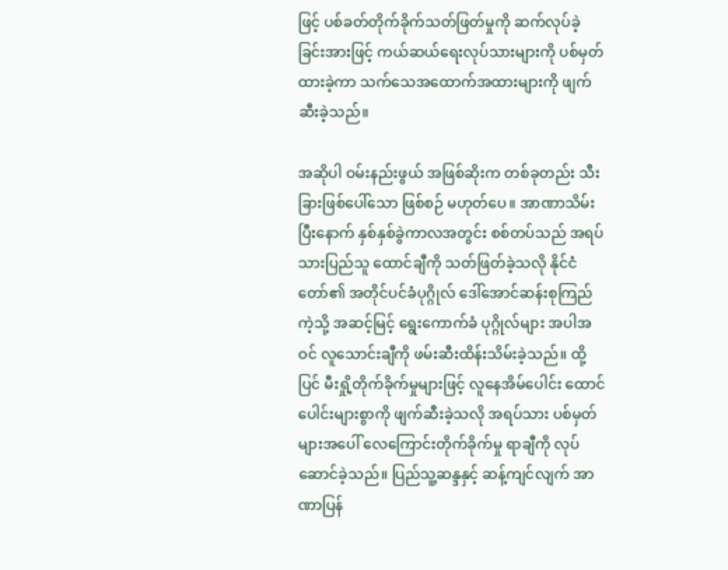ဖြင့် ပစ်ခတ်တိုက်ခိုက်သတ်ဖြတ်မှုကို ဆက်လုပ်ခဲ့ခြင်းအားဖြင့် ကယ်ဆယ်ရေးလုပ်သားများကို ပစ်မှတ်ထားခဲ့ကာ သက်သေအထောက်အထားများကို ဖျက်ဆီးခဲ့သည်။

အဆိုပါ ဝမ်းနည်းဖွယ် အဖြစ်ဆိုးက တစ်ခုတည်း သီးခြားဖြစ်ပေါ်သော ဖြစ်စဉ် မဟုတ်ပေ။ အာဏာသိမ်းပြီးနောက် နှစ်နှစ်ခွဲကာလအတွင်း စစ်တပ်သည် အရပ်သားပြည်သူ ထောင်ချီကို သတ်ဖြတ်ခဲ့သလို နိုင်ငံတော်၏ အတိုင်ပင်ခံပုဂ္ဂိုလ် ဒေါ်အောင်ဆန်းစုကြည် ကဲ့သို့ အဆင့်မြင့် ရွေးကောက်ခံ ပုဂ္ဂိုလ်များ အပါအဝင် လူသောင်းချီကို ဖမ်းဆီးထိန်းသိမ်းခဲ့သည်။ ထို့ပြင် မီးရှို့တိုက်ခိုက်မှုများဖြင့် လူနေအိမ်ပေါင်း ထောင်ပေါင်းများစွာကို ဖျက်ဆီးခဲ့သလို အရပ်သား ပစ်မှတ်များအပေါ် လေကြောင်းတိုက်ခိုက်မှု ရာချီကို လုပ်ဆောင်ခဲ့သည်။ ပြည်သူ့ဆန္ဒနှင့် ဆန့်ကျင်လျက် အာဏာပြန်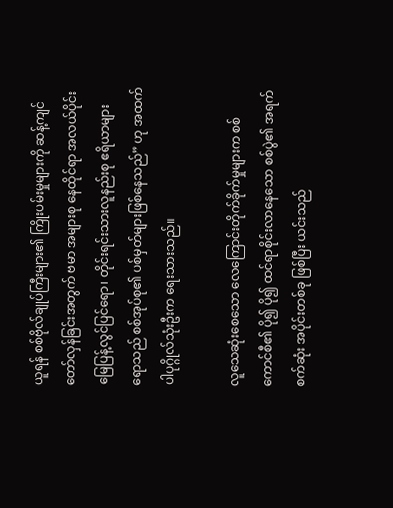ယူရန် စစ်ဗိုလ်ချုပ်ကြီးများ၏ ကြိုးပမ်းမှုများကို ဆန့်ကျင်တော်လှန်ခြင်းအတွက် ဗမာ အများစု နေထိုင်ရာ အလယ်ပိုင်းမြေပြန့်လွင်ပြင်ရော၊ တိုင်းရင်းသားလူနည်းစု ဧရိယာများရောသည် စစ်အုပ်စု၏ ပစ်မှတ်များဖြစ်နေသည်” ဟု အထက်ပါပုဂ္ဂိုလ်သုံးဦးက ရေးသားသည်။

လူသေဆုံးစေသော လေကြောင်းတိုက်ခိုက်မှုများက စစ်ကောင်စီ၏ ပို၍ ပို၍ ထင်ရာစိုင်းလာနေသော စစ်ပွဲ၏ အရက်စက်ဆုံး အပိုင်းတစ်ခု ဖြစ်ပြီး ယင်းသည်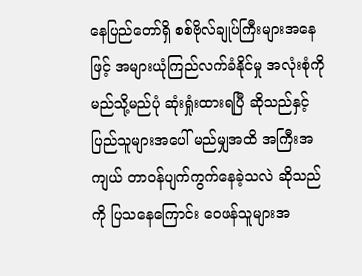နေပြည်တော်ရှိ စစ်ဗိုလ်ချုပ်ကြီးများအနေဖြင့် အများယုံကြည်လက်ခံနိုင်မှု အလုံးစုံကို မည်သို့မည်ပုံ ဆုံးရှုံးထားရပြီ ဆိုသည်နှင့် ပြည်သူများအပေါ် မည်မျှအထိ အကြီးအကျယ် တာဝန်ပျက်ကွက်နေခဲ့သလဲ ဆိုသည်ကို ပြသနေကြောင်း ဝေဖန်သူများအ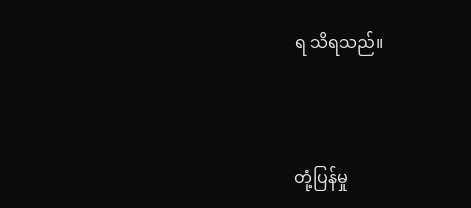ရ သိရသည်။



တုံ့ပြန်မှု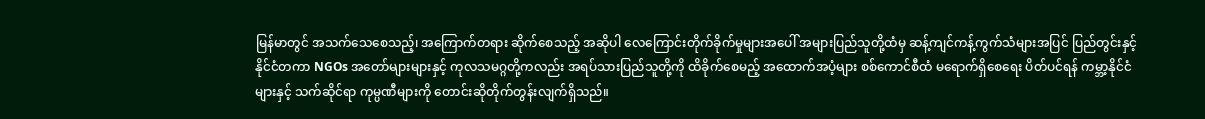မြန်မာတွင် အသက်သေစေသည့်၊ အကြောက်တရား ဆိုက်စေသည့် အဆိုပါ လေကြောင်းတိုက်ခိုက်မှုများအပေါ် အများပြည်သူတို့ထံမှ ဆန့်ကျင်ကန့်ကွက်သံများအပြင် ပြည်တွင်းနှင့် နိုင်ငံတကာ NGOs အတော်များများနှင့် ကုလသမဂ္ဂတို့ကလည်း အရပ်သားပြည်သူတို့ကို ထိခိုက်စေမည့် အထောက်အပံ့များ စစ်ကောင်စီထံ မရောက်ရှိစေရေး ပိတ်ပင်ရန် ကမ္ဘာ့နိုင်ငံများနှင့် သက်ဆိုင်ရာ ကုမ္ပဏီများကို တောင်းဆိုတိုက်တွန်းလျက်ရှိသည်။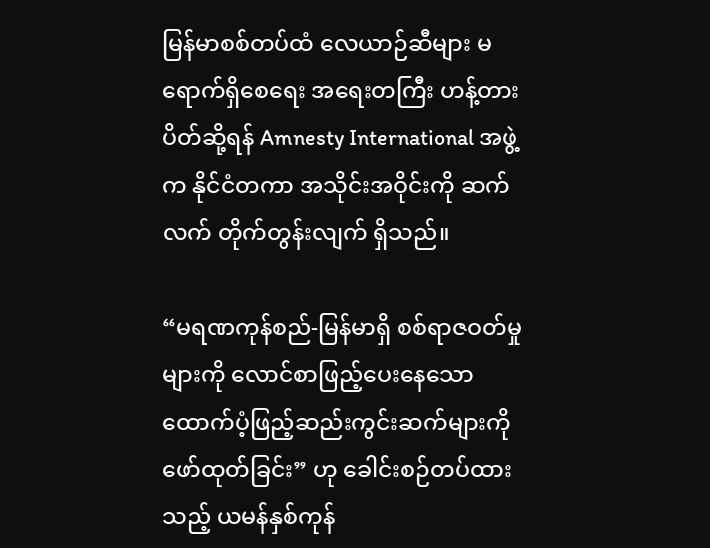မြန်မာစစ်တပ်ထံ လေယာဉ်ဆီများ မရောက်ရှိစေရေး အရေးတကြီး ဟန့်တားပိတ်ဆို့ရန် Amnesty International အဖွဲ့က နိုင်ငံတကာ အသိုင်းအဝိုင်းကို ဆက်လက် တိုက်တွန်းလျက် ရှိသည်။

“မရဏကုန်စည်-မြန်မာရှိ စစ်ရာဇဝတ်မှုများကို လောင်စာဖြည့်ပေးနေသော ထောက်ပံ့ဖြည့်ဆည်းကွင်းဆက်များကို ဖော်ထုတ်ခြင်း” ဟု ခေါင်းစဉ်တပ်ထားသည့် ယမန်နှစ်ကုန်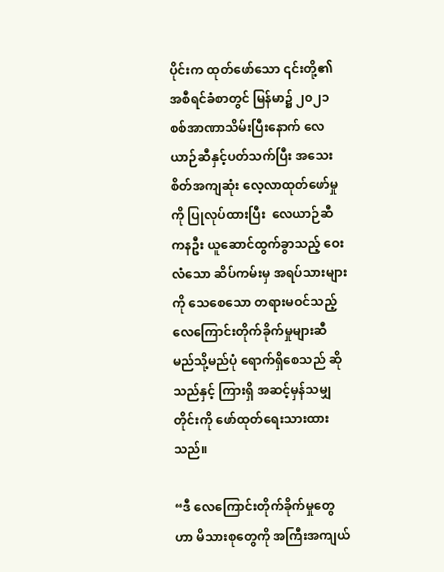ပိုင်းက ထုတ်ဖော်သော ၎င်းတို့၏ အစီရင်ခံစာတွင် မြန်မာ၌ ၂၀၂၁ စစ်အာဏာသိမ်းပြီးနောက် လေယာဉ်ဆီနှင့်ပတ်သက်ပြီး အသေးစိတ်အကျဆုံး လေ့လာထုတ်ဖော်မှုကို ပြုလုပ်ထားပြီး  လေယာဉ်ဆီ ကနဦး ယူဆောင်ထွက်ခွာသည့် ဝေးလံသော ဆိပ်ကမ်းမှ အရပ်သားများကို သေစေသော တရားမဝင်သည့် လေကြောင်းတိုက်ခိုက်မှုများဆီ မည်သို့မည်ပုံ ရောက်ရှိစေသည် ဆိုသည်နှင့် ကြားရှိ အဆင့်မှန်သမျှတိုင်းကို ဖော်ထုတ်ရေးသားထားသည်။

“ဒီ လေကြောင်းတိုက်ခိုက်မှုတွေဟာ မိသားစုတွေကို အကြီးအကျယ်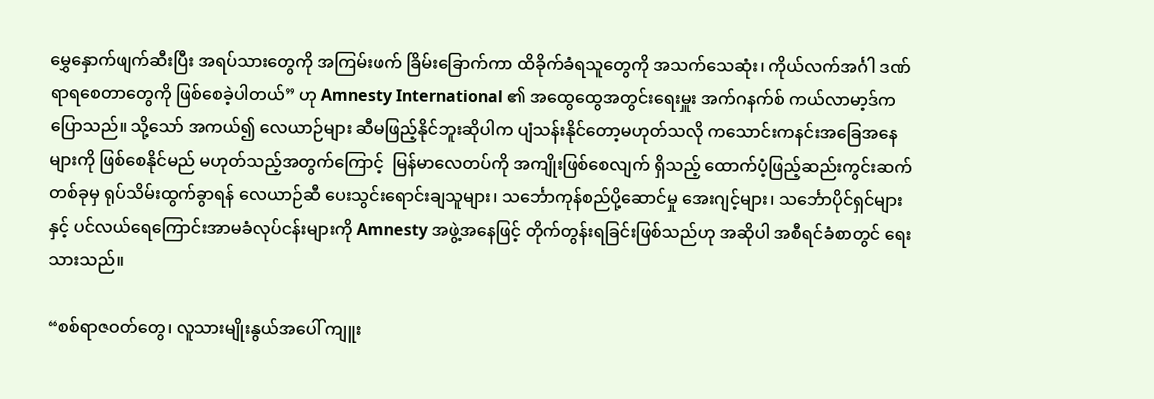မွှေနှောက်ဖျက်ဆီးပြီး အရပ်သားတွေကို အကြမ်းဖက် ခြိမ်းခြောက်ကာ ထိခိုက်ခံရသူတွေကို အသက်သေဆုံး၊ ကိုယ်လက်အင်္ဂါ ဒဏ်ရာရစေတာတွေကို ဖြစ်စေခဲ့ပါတယ်” ဟု Amnesty International ၏ အထွေထွေအတွင်းရေးမှူး အက်ဂနက်စ် ကယ်လာမာ့ဒ်က ပြောသည်။ သို့သော် အကယ်၍ လေယာဉ်များ ဆီမဖြည့်နိုင်ဘူးဆိုပါက ပျံသန်းနိုင်တော့မဟုတ်သလို ကသောင်းကနင်းအခြေအနေများကို ဖြစ်စေနိုင်မည် မဟုတ်သည့်အတွက်ကြောင့်  မြန်မာလေတပ်ကို အကျိုးဖြစ်စေလျက် ရှိသည့် ထောက်ပံ့ဖြည့်ဆည်းကွင်းဆက်တစ်ခုမှ ရုပ်သိမ်းထွက်ခွာရန် လေယာဉ်ဆီ ပေးသွင်းရောင်းချသူများ၊ သင်္ဘောကုန်စည်ပို့ဆောင်မှု အေးဂျင့်များ၊ သင်္ဘောပိုင်ရှင်များနှင့် ပင်လယ်ရေကြောင်းအာမခံလုပ်ငန်းများကို Amnesty အဖွဲ့အနေဖြင့် တိုက်တွန်းရခြင်းဖြစ်သည်ဟု အဆိုပါ အစီရင်ခံစာတွင် ရေးသားသည်။

“စစ်ရာဇဝတ်တွေ၊ လူသားမျိုးနွယ်အပေါ် ကျူး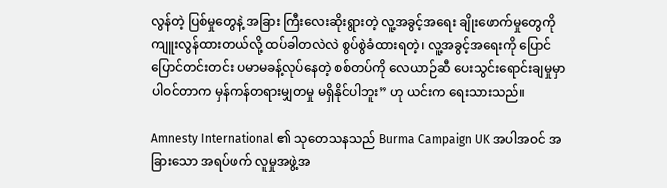လွန်တဲ့ ပြစ်မှုတွေနဲ့ အခြား ကြီးလေးဆိုးရွားတဲ့ လူ့အခွင့်အရေး ချိုးဖောက်မှုတွေကို ကျူးလွန်ထားတယ်လို့ ထပ်ခါတလဲလဲ စွပ်စွဲခံထားရတဲ့၊ လူ့အခွင့်အရေးကို ပြောင်ပြောင်တင်းတင်း ပမာမခန့်လုပ်နေတဲ့ စစ်တပ်ကို လေယာဉ်ဆီ ပေးသွင်းရောင်းချမှုမှာ ပါဝင်တာက မှန်ကန်တရားမျှတမှု မရှိနိုင်ပါဘူး” ဟု ယင်းက ရေးသားသည်။

Amnesty International ၏ သုတေသနသည် Burma Campaign UK အပါအဝင် အခြားသော အရပ်ဖက် လူမှုအဖွဲ့အ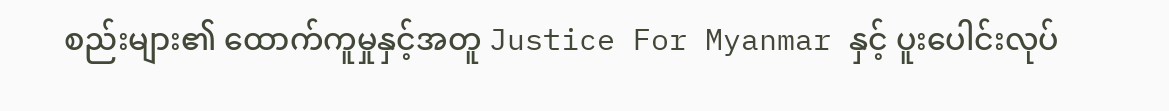စည်းများ၏ ထောက်ကူမှုနှင့်အတူ Justice For Myanmar နှင့် ပူးပေါင်းလုပ်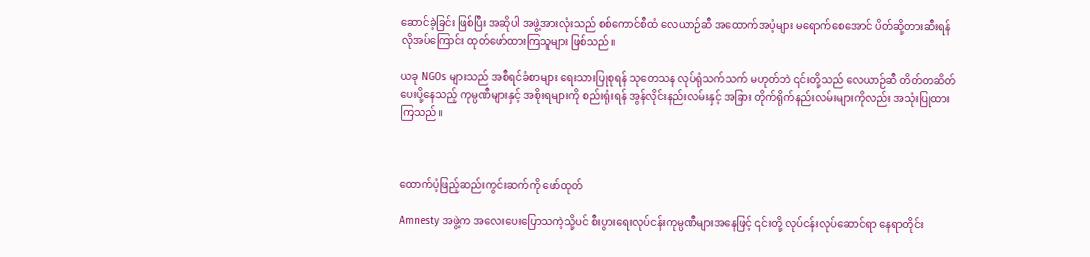ဆောင်ခဲ့ခြင်း ဖြစ်ပြီး အဆိုပါ အဖွဲ့အားလုံးသည် စစ်ကောင်စီထံ လေယာဉ်ဆီ အထောက်အပံ့များ မရောက်စေအောင် ပိတ်ဆို့တားဆီးရန် လိုအပ်ကြောင်း ထုတ်ဖော်ထားကြသူများ ဖြစ်သည်။

ယခု NGOs များသည် အစီရင်ခံစာများ ရေးသားပြုစုရန် သုတေသန လုပ်ရုံသက်သက် မဟုတ်ဘဲ ၎င်းတို့သည် လေယာဉ်ဆီ တိတ်တဆိတ် ပေးပို့နေသည့် ကုမ္ပဏီများနှင့် အစိုးရများကို စည်းရုံးရန် အွန်လိုင်းနည်းလမ်းနှင့် အခြား တိုက်ရိုက်နည်းလမ်းများကိုလည်း အသုံးပြုထားကြသည်။



ထောက်ပံ့ဖြည့်ဆည်းကွင်းဆက်ကို ဖော်ထုတ်

Amnesty အဖွဲ့က အလေးပေးပြောသကဲ့သို့ပင် စီးပွားရေးလုပ်ငန်းကုမ္ပဏီများအနေဖြင့် ၎င်းတို့ လုပ်ငန်းလုပ်ဆောင်ရာ နေရာတိုင်း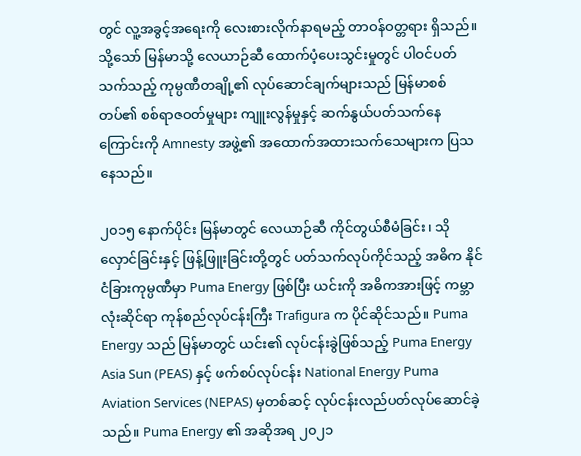တွင် လူ့အခွင့်အရေးကို လေးစားလိုက်နာရမည့် တာဝန်ဝတ္တရား ရှိသည်။ သို့သော် မြန်မာသို့ လေယာဉ်ဆီ ထောက်ပံ့ပေးသွင်းမှုတွင် ပါဝင်ပတ်သက်သည့် ကုမ္ပဏီတချို့၏ လုပ်ဆောင်ချက်များသည် မြန်မာစစ်တပ်၏ စစ်ရာဇဝတ်မှုများ ကျူးလွန်မှုနှင့် ဆက်နွယ်ပတ်သက်နေကြောင်းကို Amnesty အဖွဲ့၏ အထောက်အထားသက်သေများက ပြသနေသည်။

၂၀၁၅ နောက်ပိုင်း မြန်မာတွင် လေယာဉ်ဆီ ကိုင်တွယ်စီမံခြင်း၊ သိုလှောင်ခြင်းနှင့် ဖြန့်ဖြူးခြင်းတို့တွင် ပတ်သက်လုပ်ကိုင်သည့် အဓိက နိုင်ငံခြားကုမ္ပဏီမှာ Puma Energy ဖြစ်ပြီး ယင်းကို အဓိကအားဖြင့် ကမ္ဘာလုံးဆိုင်ရာ ကုန်စည်လုပ်ငန်းကြီး Trafigura က ပိုင်ဆိုင်သည်။ Puma Energy သည် မြန်မာတွင် ယင်း၏ လုပ်ငန်းခွဲဖြစ်သည့် Puma Energy Asia Sun (PEAS) နှင့် ဖက်စပ်လုပ်ငန်း National Energy Puma Aviation Services (NEPAS) မှတစ်ဆင့် လုပ်ငန်းလည်ပတ်လုပ်ဆောင်ခဲ့သည်။ Puma Energy ၏ အဆိုအရ ၂၀၂၁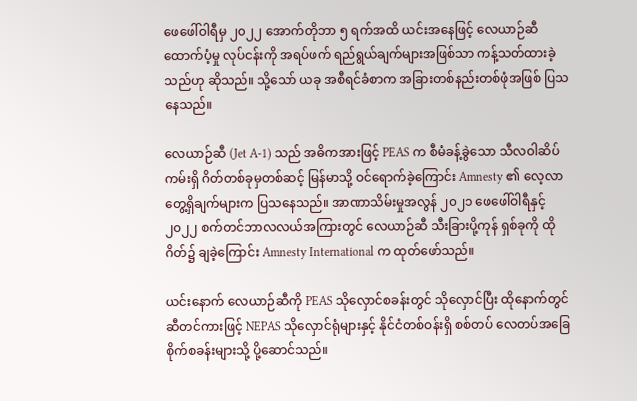ဖေဖေါ်ဝါရီမှ ၂၀၂၂ အောက်တိုဘာ ၅ ရက်အထိ ယင်းအနေဖြင့် လေယာဉ်ဆီ ထောက်ပံ့မှု လုပ်ငန်းကို အရပ်ဖက် ရည်ရွယ်ချက်များအဖြစ်သာ ကန့်သတ်ထားခဲ့သည်ဟု ဆိုသည်။ သို့သော် ယခု အစီရင်ခံစာက အခြားတစ်နည်းတစ်ဖုံအဖြစ် ပြသနေသည်။

လေယာဉ်ဆီ (Jet A-1) သည် အဓိကအားဖြင့် PEAS က စီမံခန့်ခွဲသော သီလဝါဆိပ်ကမ်းရှိ ဂိတ်တစ်ခုမှတစ်ဆင့် မြန်မာသို့ ဝင်ရောက်ခဲ့ကြောင်း Amnesty ၏ လေ့လာတွေ့ရှိချက်များက ပြသနေသည်။ အာဏာသိမ်းမှုအလွန် ၂၀၂၁ ဖေဖေါ်ဝါရီနှင့် ၂၀၂၂ စက်တင်ဘာလလယ်အကြားတွင် လေယာဉ်ဆီ သီးခြားပို့ကုန် ရှစ်ခုကို ထိုဂိတ်၌ ချခဲ့ကြောင်း Amnesty International က ထုတ်ဖော်သည်။

ယင်းနောက် လေယာဉ်ဆီကို PEAS သိုလှောင်စခန်းတွင် သိုလှောင်ပြီး ထိုနောက်တွင် ဆီတင်ကားဖြင့် NEPAS သိုလှောင်ရုံများနှင့် နိုင်ငံတစ်ဝန်းရှိ စစ်တပ် လေတပ်အခြေစိုက်စခန်းများသို့ ပို့ဆောင်သည်။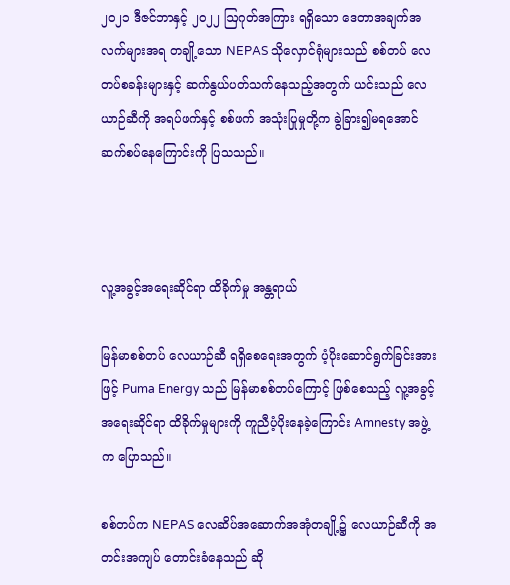၂၀၂၁ ဒီဇင်ဘာနှင့် ၂၀၂၂ ဩဂုတ်အကြား ရရှိသော ဒေတာအချက်အလက်များအရ တချို့သော NEPAS သိုလှောင်ရုံများသည် စစ်တပ် လေတပ်စခန်းများနှင့် ဆက်နွယ်ပတ်သက်နေသည့်အတွက် ယင်းသည် လေယာဉ်ဆီကို အရပ်ဖက်နှင့် စစ်ဖက် အသုံးပြုမှုတို့က ခွဲခြား၍မရအောင် ဆက်စပ်နေကြောင်းကို ပြသသည်။



လူ့အခွင့်အရေးဆိုင်ရာ ထိခိုက်မှု အန္တရာယ်

မြန်မာစစ်တပ် လေယာဉ်ဆီ ရရှိစေရေးအတွက် ပံ့ပိုးဆောင်ရွက်ခြင်းအားဖြင့် Puma Energy သည် မြန်မာစစ်တပ်ကြောင့် ဖြစ်စေသည့် လူ့အခွင့်အရေးဆိုင်ရာ ထိခိုက်မှုများကို ကူညီပံ့ပိုးနေခဲ့ကြောင်း Amnesty အဖွဲ့က ပြောသည်။

စစ်တပ်က NEPAS လေဆိပ်အဆောက်အအုံတချို့၌ လေယာဉ်ဆီကို အတင်းအကျပ် တောင်းခံနေသည် ဆို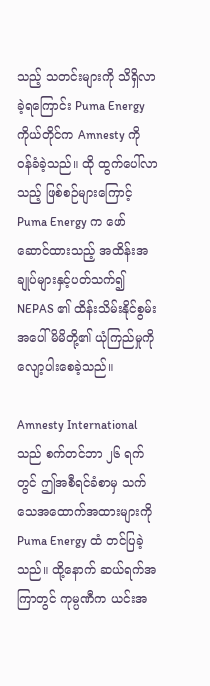သည့် သတင်းများကို သိရှိလာခဲ့ရကြောင်း Puma Energy ကိုယ်တိုင်က Amnesty ကို ဝန်ခံခဲ့သည်။ ထို ထွက်ပေါ်လာသည့် ဖြစ်စဉ်များကြောင့် Puma Energy က ဖော်ဆောင်ထားသည့် အထိန်းအချုပ်များနှင့်ပတ်သက်၍ NEPAS ၏ ထိန်းသိမ်းနိုင်စွမ်းအပေါ် မိမိတို့၏ ယုံကြည်မှုကို လျော့ပါးစေခဲ့သည်။

Amnesty International သည် စက်တင်ဘာ ၂၆ ရက်တွင် ဤအစီရင်ခံစာမှ သက်သေအထောက်အထားများကို Puma Energy ထံ တင်ပြခဲ့သည်။ ထို့နောက် ဆယ်ရက်အကြာတွင် ကုမ္ပဏီက ယင်းအ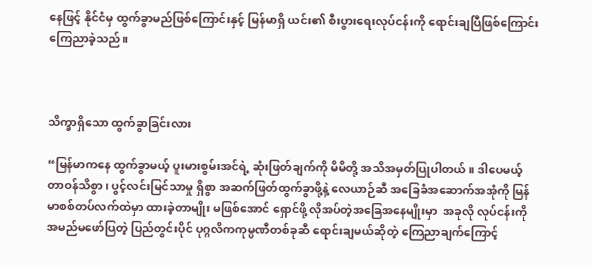နေဖြင့် နိုင်ငံမှ ထွက်ခွာမည်ဖြစ်ကြောင်းနှင့် မြန်မာရှိ ယင်း၏ စီးပွားရေးလုပ်ငန်းကို ရောင်းချပြီဖြစ်ကြောင်း ကြေညာခဲ့သည်။



သိက္ခာရှိသော ထွက်ခွာခြင်းလား

“မြန်မာကနေ ထွက်ခွာမယ့် ပူးမားစွမ်းအင်ရဲ့ ဆုံးဖြတ်ချက်ကို မိမိတို့ အသိအမှတ်ပြုပါတယ်။ ဒါပေမယ့် တာဝန်သိစွာ၊ ပွင့်လင်းမြင်သာမှု ရှိစွာ အဆက်ဖြတ်ထွက်ခွာဖို့နဲ့ လေယာဉ်ဆီ အခြေခံအဆောက်အအုံကို မြန်မာစစ်တပ်လက်ထဲမှာ ထားခဲ့တာမျိုး မဖြစ်အောင် ရှောင်ဖို့ လိုအပ်တဲ့အခြေအနေမျိုးမှာ  အခုလို လုပ်ငန်းကို အမည်မဖော်ပြတဲ့ ပြည်တွင်းပိုင် ပုဂ္ဂလိကကုမ္ပဏီတစ်ခုဆီ ရောင်းချမယ်ဆိုတဲ့ ကြေညာချက်ကြောင့်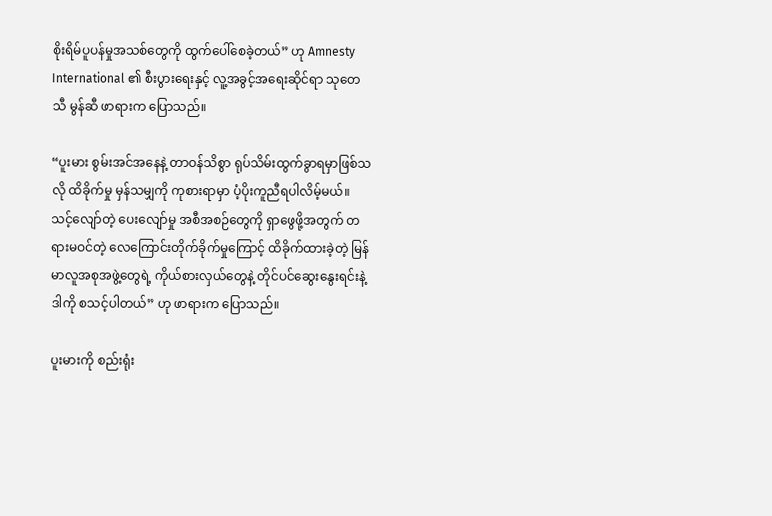စိုးရိမ်ပူပန်မှုအသစ်တွေကို ထွက်ပေါ်စေခဲ့တယ်” ဟု Amnesty International ၏ စီးပွားရေးနှင့် လူ့အခွင့်အရေးဆိုင်ရာ သုတေသီ မွန်ဆီ ဖာရားက ပြောသည်။

“ပူးမား စွမ်းအင်အနေနဲ့ တာဝန်သိစွာ ရုပ်သိမ်းထွက်ခွာရမှာဖြစ်သလို ထိခိုက်မှု မှန်သမျှကို ကုစားရာမှာ ပံ့ပိုးကူညီရပါလိမ့်မယ်။ သင့်လျော်တဲ့ ပေးလျော်မှု အစီအစဉ်တွေကို ရှာဖွေဖို့အတွက် တရားမဝင်တဲ့ လေကြောင်းတိုက်ခိုက်မှုကြောင့် ထိခိုက်ထားခဲ့တဲ့ မြန်မာလူအစုအဖွဲ့တွေရဲ့ ကိုယ်စားလှယ်တွေနဲ့ တိုင်ပင်ဆွေးနွေးရင်းနဲ့ ဒါကို စသင့်ပါတယ်” ဟု ဖာရားက ပြောသည်။

ပူးမားကို စည်းရုံး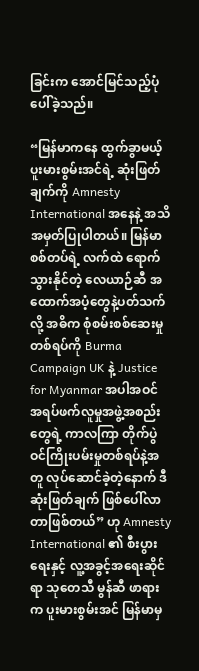ခြင်းက အောင်မြင်သည့်ပုံပေါ်ခဲ့သည်။

“မြန်မာကနေ ထွက်ခွာမယ့် ပူးမားစွမ်းအင်ရဲ့ ဆုံးဖြတ်ချက်ကို Amnesty International အနေနဲ့ အသိအမှတ်ပြုပါတယ်။ မြန်မာစစ်တပ်ရဲ့ လက်ထဲ ရောက်သွားနိုင်တဲ့ လေယာဉ်ဆီ အထောက်အပံ့တွေနဲ့ပတ်သက်လို့ အဓိက စုံစမ်းစစ်ဆေးမှုတစ်ရပ်ကို Burma Campaign UK နဲ့ Justice for Myanmar အပါအဝင် အရပ်ဖက်လူမှုအဖွဲ့အစည်းတွေရဲ့ ကာလကြာ တိုက်ပွဲဝင်ကြိုးပမ်းမှုတစ်ရပ်နဲ့အတူ လုပ်ဆောင်ခဲ့တဲ့နောက် ဒီ ဆုံးဖြတ်ချက် ဖြစ်ပေါ်လာတာဖြစ်တယ်” ဟု Amnesty International ၏ စီးပွားရေးနှင့် လူ့အခွင့်အရေးဆိုင်ရာ သုတေသီ မွန်ဆီ ဖာရားက ပူးမားစွမ်းအင် မြန်မာမှ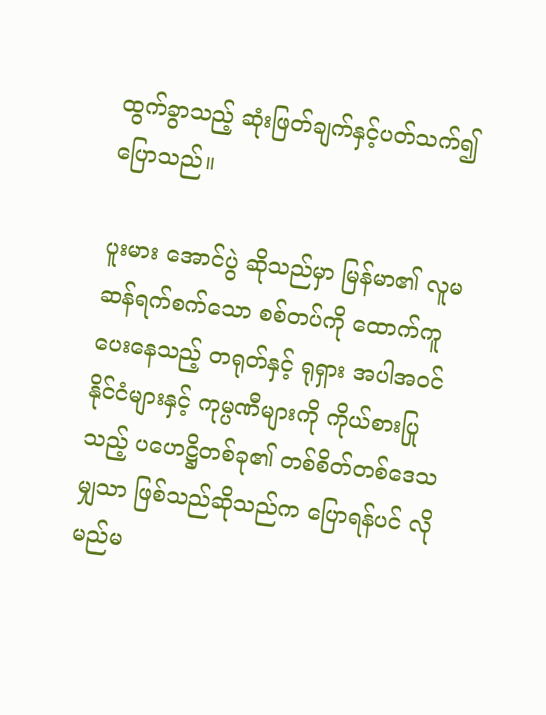ထွက်ခွာသည့် ဆုံးဖြတ်ချက်နှင့်ပတ်သက်၍ ပြောသည်။

ပူးမား အောင်ပွဲ ဆိုသည်မှာ မြန်မာ၏ လူမဆန်ရက်စက်သော စစ်တပ်ကို ထောက်ကူပေးနေသည့် တရုတ်နှင့် ရုရှား အပါအဝင် နိုင်ငံများနှင့် ကုမ္ပဏီများကို ကိုယ်စားပြုသည့် ပဟေဋ္ဌိတစ်ခု၏ တစ်စိတ်တစ်ဒေသမျှသာ ဖြစ်သည်ဆိုသည်က ပြောရန်ပင် လိုမည်မ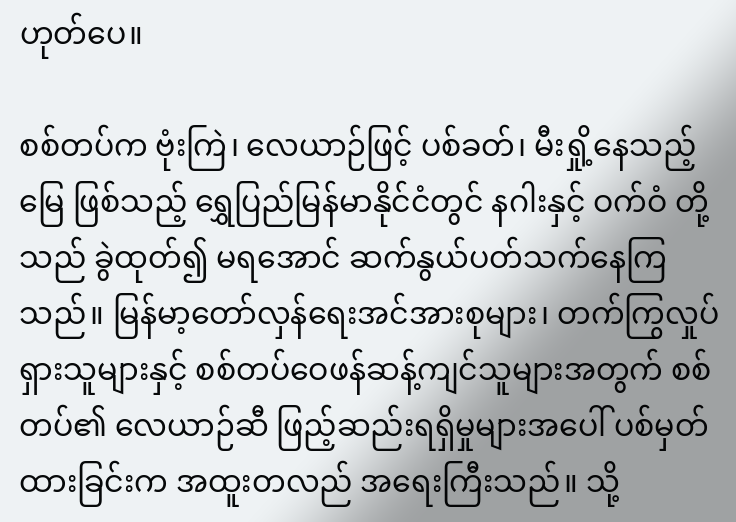ဟုတ်ပေ။

စစ်တပ်က ဗုံးကြဲ၊ လေယာဉ်ဖြင့် ပစ်ခတ်၊ မီးရှို့နေသည့် မြေ ဖြစ်သည့် ရွှေပြည်မြန်မာနိုင်ငံတွင် နဂါးနှင့် ဝက်ဝံ တို့သည် ခွဲထုတ်၍ မရအောင် ဆက်နွယ်ပတ်သက်နေကြသည်။ မြန်မာ့တော်လှန်ရေးအင်အားစုများ၊ တက်ကြွလှုပ်ရှားသူများနှင့် စစ်တပ်ဝေဖန်ဆန့်ကျင်သူများအတွက် စစ်တပ်၏ လေယာဉ်ဆီ ဖြည့်ဆည်းရရှိမှုများအပေါ် ပစ်မှတ်ထားခြင်းက အထူးတလည် အရေးကြီးသည်။ သို့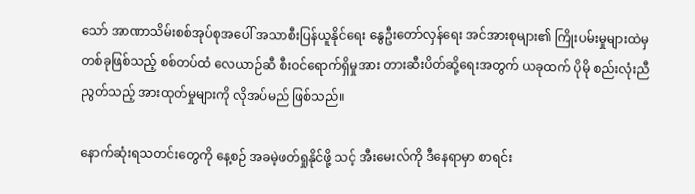သော် အာဏာသိမ်းစစ်အုပ်စုအပေါ် အသာစီးပြန်ယူနိုင်ရေး နွေဦးတော်လှန်ရေး အင်အားစုများ၏ ကြိုးပမ်းမှုများထဲမှ တစ်ခုဖြစ်သည့် စစ်တပ်ထံ လေယာဉ်ဆီ စီးဝင်ရောက်ရှိမှုအား တားဆီးပိတ်ဆို့ရေးအတွက် ယခုထက် ပိုမို စည်းလုံးညီညွတ်သည့် အားထုတ်မှုများကို လိုအပ်မည် ဖြစ်သည်။

နောက်ဆုံးရသတင်းတွေကို နေ့စဉ် အခမဲ့ဖတ်ရှုနိုင်ဖို့ သင့် အီးမေးလ်ကို ဒီနေရာမှာ စာရင်း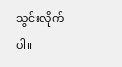သွင်းလိုက်ပါ။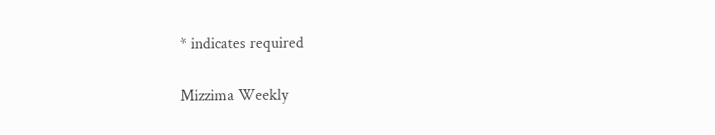* indicates required

Mizzima Weekly